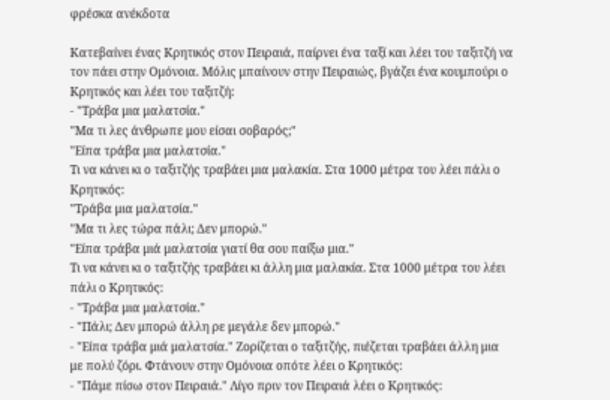φρέσκα ανέκδοτα

Κατεβαίνει ένας Κρητικός στον Πειραιά, παίρνει ένα ταξί και λέει του ταξιτζή να τον πάει στην Ομόνοια. Μόλις μπαίνουν στην Πειραιώς, βγάζει ένα κουμπούρι ο Κρητικός και λέει του ταξιτζή:
- "Τράβα μια μαλατσία."
"Μα τι λες άνθρωπε μου είσαι σοβαρός;"
"Είπα τράβα μια μαλατσία."
Τι να κάνει κι ο ταξιτζής τραβάει μια μαλακία. Στα 1000 μέτρα του λέει πάλι ο Κρητικός:
"Τράβα μια μαλατσία."
"Μα τι λες τώρα πάλι; Δεν μπορώ."
"Είπα τράβα μιά μαλατσία γιατί θα σου παίξω μια."
Τι να κάνει κι ο ταξιτζής τραβάει κι άλλη μια μαλακία. Στα 1000 μέτρα του λέει πάλι ο Κρητικός:
- "Τράβα μια μαλατσία."
- "Πάλι; Δεν μπορώ άλλη ρε μεγάλε δεν μπορώ."
- "Είπα τράβα μιά μαλατσία." Ζορίζεται ο ταξιτζής, πιέζεται τραβάει άλλη μια με πολύ ζόρι. Φτάνουν στην Ομόνοια οπότε λέει ο Κρητικός:
- "Πάμε πίσω στον Πειραιά." Λίγο πριν τον Πειραιά λέει ο Κρητικός: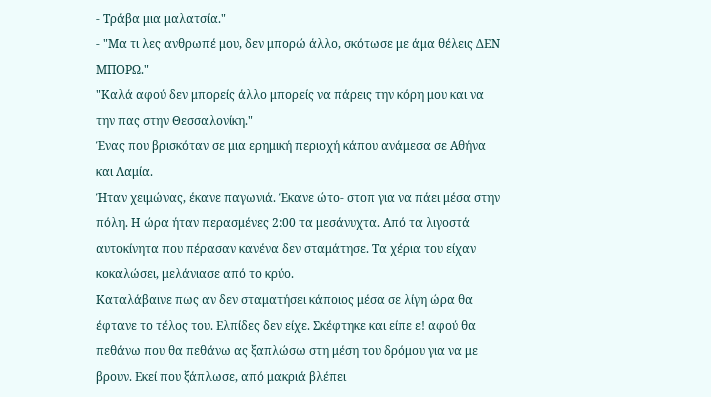- Τράβα μια μαλατσία."
- "Μα τι λες ανθρωπέ μου, δεν μπορώ άλλο, σκότωσε με άμα θέλεις ΔΕΝ ΜΠΟΡΩ."
"Καλά αφού δεν μπορείς άλλο μπορείς να πάρεις την κόρη μου και να την πας στην Θεσσαλονίκη."
Ένας που βρισκόταν σε μια ερημική περιοχή κάπου ανάμεσα σε Αθήνα και Λαμία.
Ήταν χειμώνας, έκανε παγωνιά. Έκανε ώτο- στοπ για να πάει μέσα στην πόλη. Η ώρα ήταν περασμένες 2:00 τα μεσάνυχτα. Από τα λιγοστά αυτοκίνητα που πέρασαν κανένα δεν σταμάτησε. Τα χέρια του είχαν κοκαλώσει, μελάνιασε από το κρύο.
Καταλάβαινε πως αν δεν σταματήσει κάποιος μέσα σε λίγη ώρα θα έφτανε το τέλος του. Ελπίδες δεν είχε. Σκέφτηκε και είπε ε! αφού θα πεθάνω που θα πεθάνω ας ξαπλώσω στη μέση του δρόμου για να με βρουν. Εκεί που ξάπλωσε, από μακριά βλέπει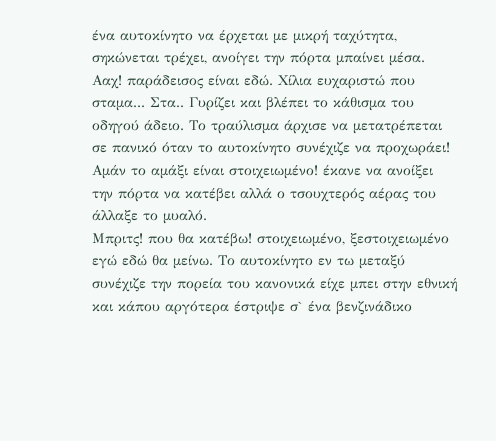ένα αυτοκίνητο να έρχεται με μικρή ταχύτητα, σηκώνεται τρέχει, ανοίγει την πόρτα μπαίνει μέσα.
Ααχ! παράδεισος είναι εδώ. Χίλια ευχαριστώ που σταμα... Στα.. Γυρίζει και βλέπει το κάθισμα του οδηγού άδειο. Το τραύλισμα άρχισε να μετατρέπεται σε πανικό όταν το αυτοκίνητο συνέχιζε να προχωράει! Αμάν το αμάξι είναι στοιχειωμένο! έκανε να ανοίξει την πόρτα να κατέβει αλλά ο τσουχτερός αέρας του άλλαξε το μυαλό.
Μπριτς! που θα κατέβω! στοιχειωμένο, ξεστοιχειωμένο εγώ εδώ θα μείνω. Το αυτοκίνητο εν τω μεταξύ συνέχιζε την πορεία του κανονικά είχε μπει στην εθνική και κάπου αργότερα έστριψε σ` ένα βενζινάδικο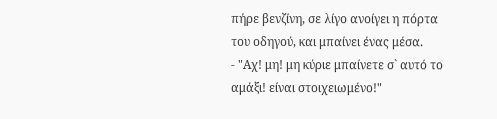πήρε βενζίνη, σε λίγο ανοίγει η πόρτα του οδηγού, και μπαίνει ένας μέσα.
- "Αχ! μη! μη κύριε μπαίνετε σ` αυτό το αμάξι! είναι στοιχειωμένο!"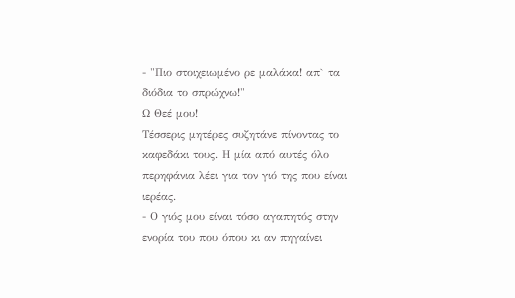- "Πιο στοιχειωμένο ρε μαλάκα! απ` τα διόδια το σπρώχνω!"
Ω Θεέ μου!
Τέσσερις μητέρες συζητάνε πίνοντας το καφεδάκι τους. Η μία από αυτές όλο περηφάνια λέει για τον γιό της που είναι ιερέας.
- Ο γιός μου είναι τόσο αγαπητός στην ενορία του που όπου κι αν πηγαίνει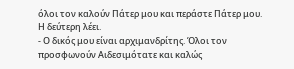όλοι τον καλούν Πάτερ μου και περάστε Πάτερ μου.
Η δεύτερη λέει.
- Ο δικός μου είναι αρχιμανδρίτης. Όλοι τον προσφωνούν Αιδεσιμότατε και καλώς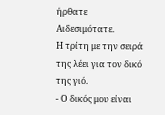ήρθατε Αιδεσιμότατε.
Η τρίτη με την σειρά της λέει για τον δικό της γιό.
- Ο δικός μου είναι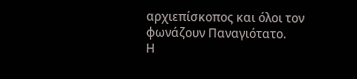αρχιεπίσκοπος και όλοι τον φωνάζουν Παναγιότατο.
Η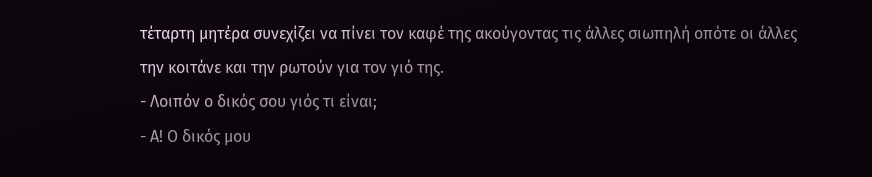τέταρτη μητέρα συνεχίζει να πίνει τον καφέ της ακούγοντας τις άλλες σιωπηλή οπότε οι άλλες την κοιτάνε και την ρωτούν για τον γιό της.
- Λοιπόν ο δικός σου γιός τι είναι;
- Α! Ο δικός μου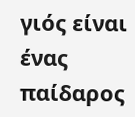γιός είναι ένας παίδαρος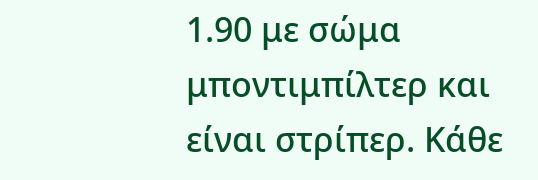1.90 με σώμα μποντιμπίλτερ και είναι στρίπερ. Κάθε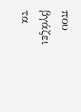που βγάζει τα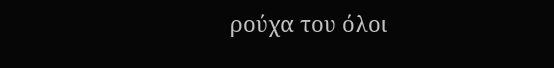ρούχα του όλοι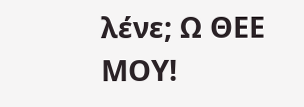λένε; Ω ΘΕΕ ΜΟΥ!